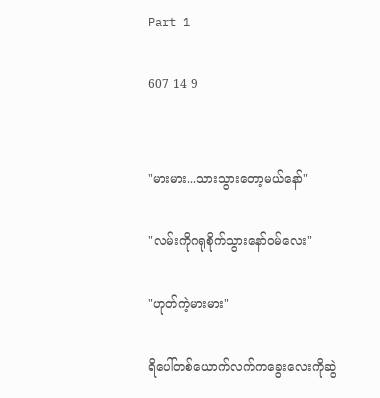Part 1

607 14 9


"မားမား...သားသွားတော့မယ်နော်"

"လမ်းကိုဂရုစိုက်သွားနော်ဝမ်လေး"

"ဟုတ်ကဲ့မားမား"

ရိပေါ်တစ်ယောက်လက်ကခွေးလေးကိုဆွဲ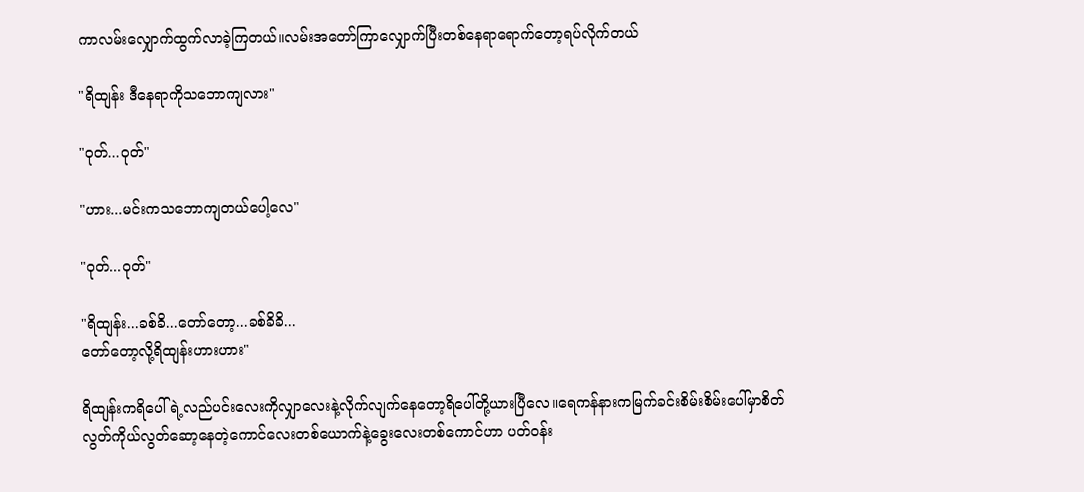ကာလမ်းလျှောက်ထွက်လာခဲ့ကြတယ်။လမ်းအတော်ကြာလျှောက်ပြီးတစ်နေရာရောက်တော့ရပ်လိုက်တယ်

"ရိထျန်း ဒီနေရာကိုသဘောကျလား"

"ဝုတ်...ဝုတ်"

"ဟား...မင်းကသဘောကျတယ်ပေါ့လေ"

"ဝုတ်...ဝုတ်"

"ရိထျန်း...ခစ်ခိ...တော်တော့...ခစ်ခိခိ...
တော်တော့လို့ရိထျန်းဟားဟား"

ရိထျန်းကရိပေါ်ရဲ့လည်ပင်းလေးကိုလျှာလေးနဲ့လိုက်လျက်နေတော့ရိပေါ်တို့ယားပြီလေ။ရေကန်နားကမြက်ခင်းစိမ်းစိမ်းပေါ်မှာစိတ်လွတ်ကိုယ်လွတ်ဆော့နေတဲ့ကောင်လေးတစ်ယောက်နဲ့ခွေးလေးတစ်ကောင်ဟာ ပတ်ဝန်း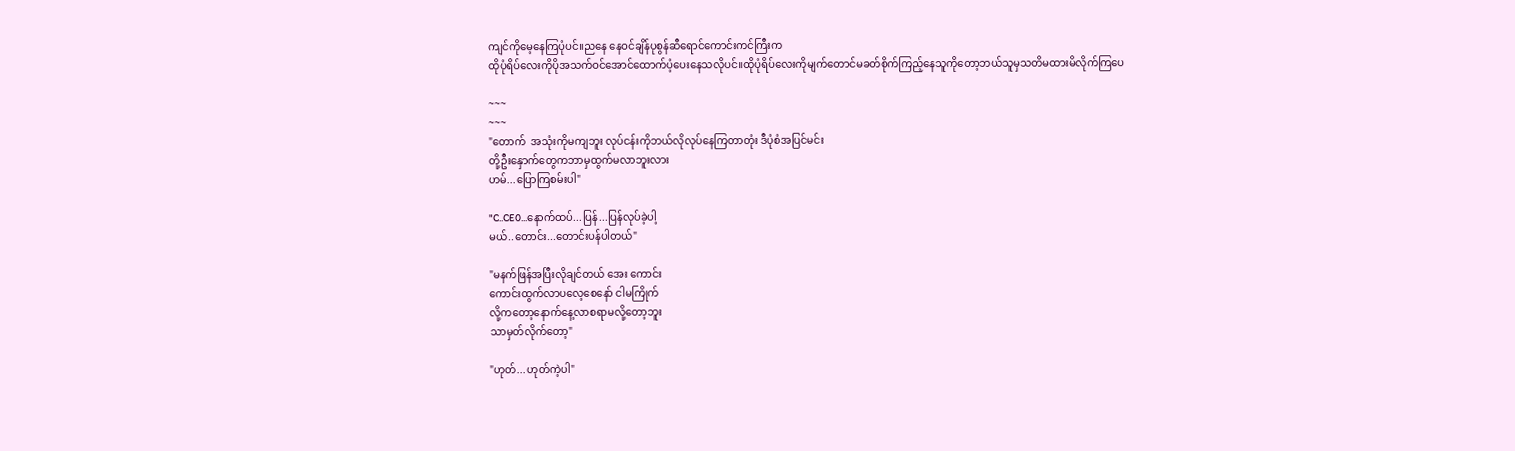ကျင်ကိုမေ့နေကြပုံပင်။ညနေ နေဝင်ချိန်ပုစွန်ဆီရောင်ကောင်းကင်ကြီးက
ထိုပုံရိပ်လေးကိုပိုအသက်ဝင်အောင်ထောက်ပံ့ပေးနေသလိုပင်။ထိုပုံရိပ်လေးကိုမျက်တောင်မခတ်စိုက်ကြည့်နေသူကိုတော့ဘယ်သူမှသတိမထားမိလိုက်ကြပေ

~~~
~~~
"တောက်  အသုံးကိုမကျဘူး လုပ်ငန်းကိုဘယ်လိုလုပ်နေကြတာတုံး ဒီပုံစံအပြင်မင်း
တို့ဦးနှောက်တွေကဘာမှထွက်မလာဘူးလား
ဟမ်...ပြောကြစမ်းပါ"

"C..CE0...နောက်ထပ်...ပြန်...ပြန်လုပ်ခဲ့ပါ့
မယ်..တောင်း...တောင်းပန်ပါတယ်"

"မနက်ဖြန်အပြီးလိုချင်တယ် အေး ကောင်း
ကောင်းထွက်လာပလေ့စေနော် ငါမကြိုက်
လို့ကတော့နောက်နေ့လာစရာမလို့တော့ဘူး
သာမှတ်လိုက်တော့"

"ဟုတ်...ဟုတ်ကဲ့ပါ"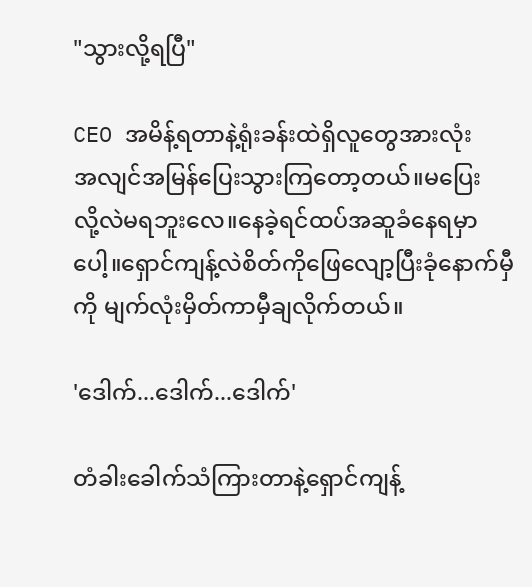"သွားလို့ရပြီ"

CEO အမိန့်ရတာနဲ့ရုံးခန်းထဲရှိလူတွေအားလုံး
အလျင်အမြန်ပြေးသွားကြတော့တယ်။မ‌ပြေး
လို့လဲမရဘူးလေ။နေခဲ့ရင်ထပ်အဆူခံနေရမှာပေါ့။ရှောင်ကျန့်လဲစိတ်ကိုဖြေလျော့ပြီးခုံနောက်မှီကို မျက်လုံးမှိတ်ကာမှီချလိုက်တယ်။

'ဒေါက်...ဒေါက်...ဒေါက်'

တံ‌ခါးခေါက်သံကြားတာနဲ့ရှောင်ကျန့်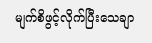မျက်စိဖွင့်လိုက်ပြီးသေချာ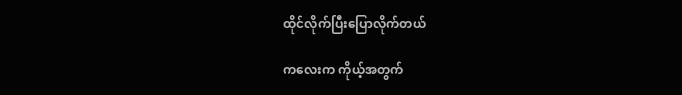ထိုင်လိုက်ပြီးပြောလိုက်တယ်

ကလေးက ကိုယ့်အတွက်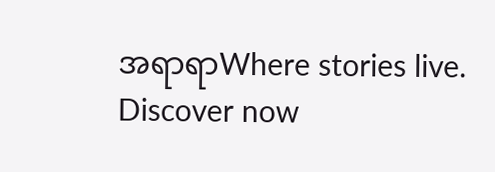အရာရာWhere stories live. Discover now